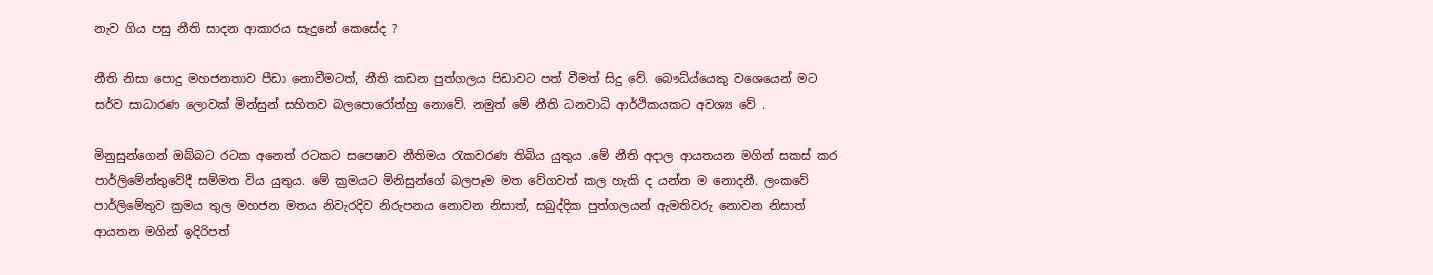නැව ගිය පසු නීති සාදන ආකාරය සැදුනේ කෙසේද ?

නීති නිසා පොදු මහජනතාව පීඩා නොවීමටත්, නීති කඩන පුත්ගලය පිඩාවට පත් වීමත් සිදු වේ. බෞධ්ය්යෙකු වශෙයෙන් මට සර්ව සාධාරණ ලොවක් මින්සුන් සහිතව බලපොරෝත්හු නොවේ. නමුත් මේ නීති ධනවාධි ආර්ථිකයකට අවශ්‍ය වේ .

මිනුසුන්ගෙන් ඔබ්බට රටක අනෙත් රටකට සපෙෂාව නීතිමය රැකවරණ තිබිය යුතුය .මේ නීති අදාල ආයතයන මගින් සකස් කර පාර්ලිමේන්තුවේදී සම්මත විය යුතුය. මේ ක්‍රමයට මිනිසුන්ගේ බලපෑම මත වේගවත් කල හැකි ද යන්න ම නොදනී. ලංකවේ පාර්ලිමේතුව ක්‍රමය තුල මහජන මතය නිවැරදිව නිරුපනය නොවන නිසාත්, සබුද්දික පුත්ගලයන් ඇමතිවරු නොවන නිසාත් ආයතන මගින් ඉදිරිපත්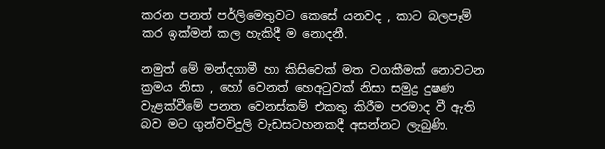කරන පනත් පර්ලිමෙතුවට කෙසේ යනවද , කාට බලපෑම් කර ඉක්මන් කල හැකිදී ම නොදනී.

නමුත් මේ මන්දගාමී හා කිසිවෙක් මත වගකීමක් නොවටන ක්‍රමය නිසා , හෝ වෙනත් හෙඅටුවක් නිසා සමුද්‍ර දුෂණ වැළක්වීමේ පනත වෙනස්කම් එකතු කිරීම පරමාද වී ඇති බව මට ගුන්වවිදුලි වැඩසටහනකදී අසන්නට ලැබුණි.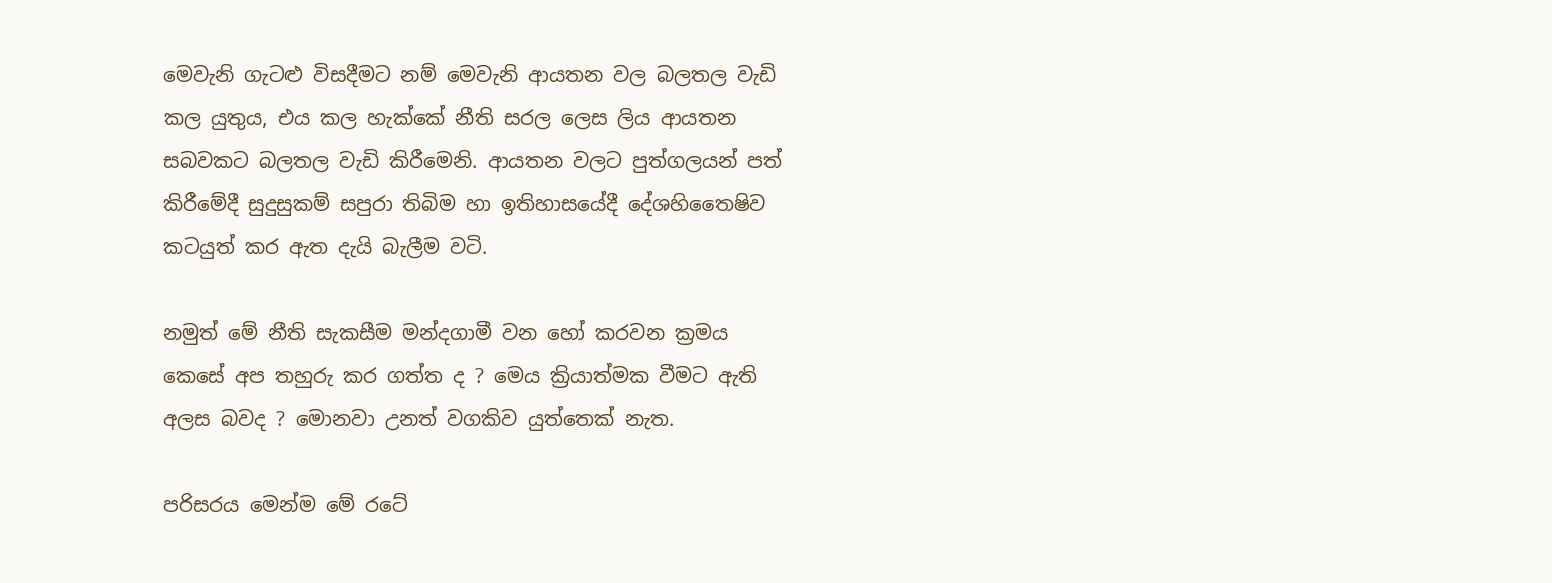මෙවැනි ගැටළු විසදීමට නම් මෙවැනි ආයතන වල බලතල වැඩි කල යුතුය, එය කල හැක්කේ නීති සරල ලෙස ලිය ආයතන සබවකට බලතල වැඩි කිරීමෙනි. ආයතන වලට පුත්ගලයන් පත් කිරීමේදී සුදුසුකම් සපුරා තිබිම හා ඉතිහාසයේදී දේශහිතෛෂිව කටයුත් කර ඇත දැයි බැලීම වටි.

නමුත් මේ නීති සැකසීම මන්දගාමී වන හෝ කරවන ක්‍රමය කෙසේ අප තහුරු කර ගත්ත ද ? මෙය ක්‍රියාත්මක වීමට ඇති අලස බවද ? මොනවා උනත් වගකිව යුත්තෙක් නැත.

පරිසරය මෙන්ම මේ රටේ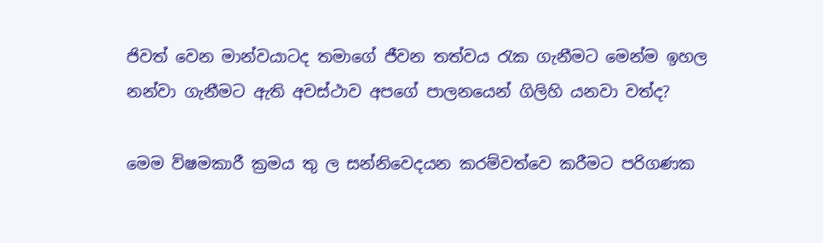ජිවත් වෙන මාන්වයාටද තමාගේ ජීවන තත්වය රැක ගැනීමට මෙන්ම ඉහල නන්වා ගැනීමට ඇති අවස්ථාව අපගේ පාලනයෙන් ගිලිහි යනවා වත්ද?

මෙම ව්ෂමකාරී ක්‍රමය තු ල සන්නිවෙදයන කරම්වත්වෙ කරීමට පරිගණක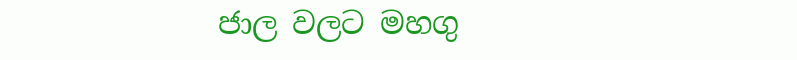ජාල වලට මහගු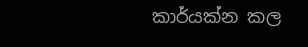කාර්යක්න කල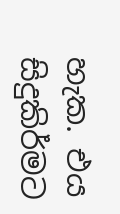හැක. එය සිදුකිර්මට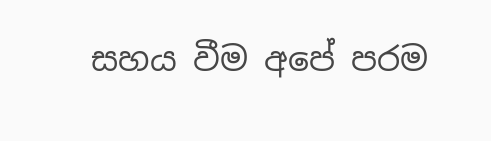සහය වීම අපේ පරම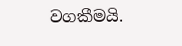වගකීමයි.